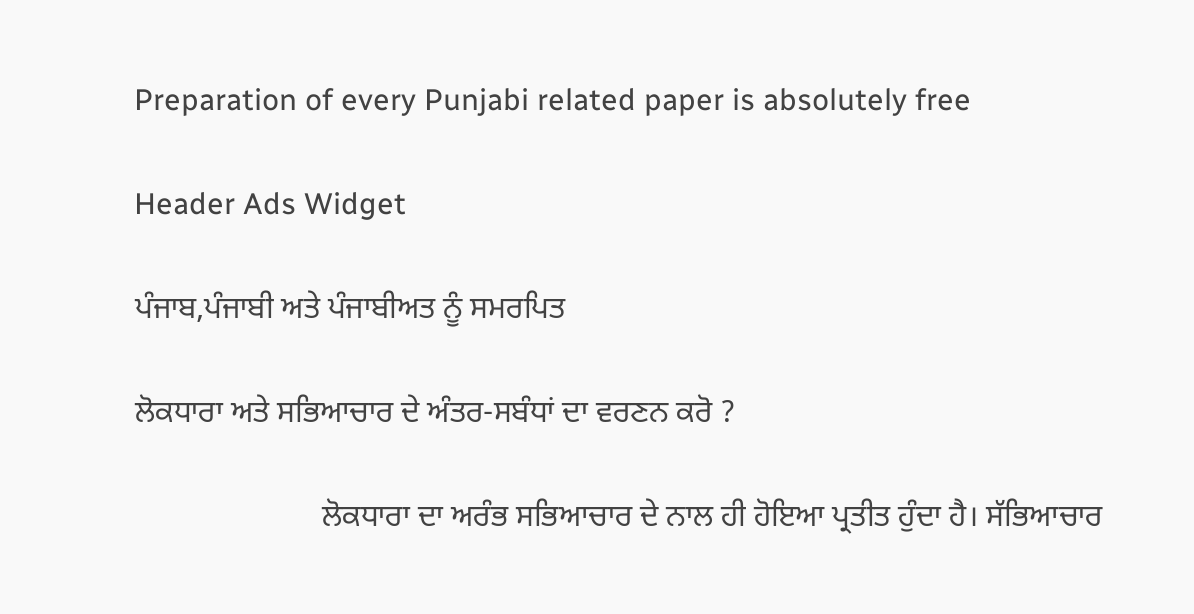Preparation of every Punjabi related paper is absolutely free

Header Ads Widget

ਪੰਜਾਬ,ਪੰਜਾਬੀ ਅਤੇ ਪੰਜਾਬੀਅਤ ਨੂੰ ਸਮਰਪਿਤ

ਲੋਕਧਾਰਾ ਅਤੇ ਸਭਿਆਚਾਰ ਦੇ ਅੰਤਰ-ਸਬੰਧਾਂ ਦਾ ਵਰਣਨ ਕਰੋ ?

                        ਲੋਕਧਾਰਾ ਦਾ ਅਰੰਭ ਸਭਿਆਚਾਰ ਦੇ ਨਾਲ ਹੀ ਹੋਇਆ ਪ੍ਰਤੀਤ ਹੁੰਦਾ ਹੈ। ਸੱਭਿਆਚਾਰ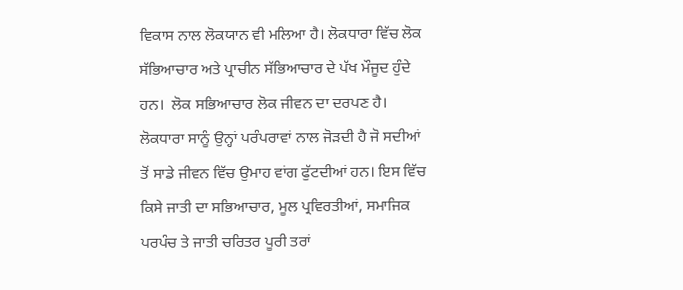ਵਿਕਾਸ ਨਾਲ ਲੋਕਯਾਨ ਵੀ ਮਲਿਆ ਹੈ। ਲੋਕਧਾਰਾ ਵਿੱਚ ਲੋਕ ਸੱਭਿਆਚਾਰ ਅਤੇ ਪ੍ਰਾਚੀਨ ਸੱਭਿਆਚਾਰ ਦੇ ਪੱਖ ਮੌਜੂਦ ਹੁੰਦੇ ਹਨ।  ਲੋਕ ਸਭਿਆਚਾਰ ਲੋਕ ਜੀਵਨ ਦਾ ਦਰਪਣ ਹੈ। ਲੋਕਧਾਰਾ ਸਾਨੂੰ ਉਨ੍ਹਾਂ ਪਰੰਪਰਾਵਾਂ ਨਾਲ ਜੋੜਦੀ ਹੈ ਜੋ ਸਦੀਆਂ ਤੋਂ ਸਾਡੇ ਜੀਵਨ ਵਿੱਚ ਉਮਾਹ ਵਾਂਗ ਫੁੱਟਦੀਆਂ ਹਨ। ਇਸ ਵਿੱਚ ਕਿਸੇ ਜਾਤੀ ਦਾ ਸਭਿਆਚਾਰ, ਮੂਲ ਪ੍ਰਵਿਰਤੀਆਂ, ਸਮਾਜਿਕ ਪਰਪੰਚ ਤੇ ਜਾਤੀ ਚਰਿਤਰ ਪੂਰੀ ਤਰਾਂ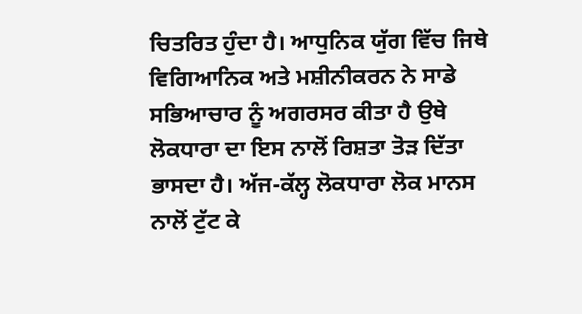ਚਿਤਰਿਤ ਹੁੰਦਾ ਹੈ। ਆਧੁਨਿਕ ਯੁੱਗ ਵਿੱਚ ਜਿਥੇ ਵਿਗਿਆਨਿਕ ਅਤੇ ਮਸ਼ੀਨੀਕਰਨ ਨੇ ਸਾਡੇ ਸਭਿਆਚਾਰ ਨੂੰ ਅਗਰਸਰ ਕੀਤਾ ਹੈ ਉਥੇ ਲੋਕਧਾਰਾ ਦਾ ਇਸ ਨਾਲੋਂ ਰਿਸ਼ਤਾ ਤੋੜ ਦਿੱਤਾ ਭਾਸਦਾ ਹੈ। ਅੱਜ-ਕੱਲ੍ਹ ਲੋਕਧਾਰਾ ਲੋਕ ਮਾਨਸ ਨਾਲੋਂ ਟੁੱਟ ਕੇ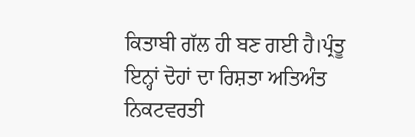ਕਿਤਾਬੀ ਗੱਲ ਹੀ ਬਣ ਗਈ ਹੈ।ਪ੍ਰੰਤੂ ਇਨ੍ਹਾਂ ਦੋਹਾਂ ਦਾ ਰਿਸ਼ਤਾ ਅਤਿਅੰਤ ਨਿਕਟਵਰਤੀ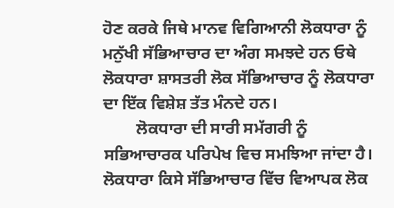ਹੋਣ ਕਰਕੇ ਜਿਥੇ ਮਾਨਵ ਵਿਗਿਆਨੀ ਲੋਕਧਾਰਾ ਨੂੰ ਮਨੁੱਖੀ ਸੱਭਿਆਚਾਰ ਦਾ ਅੰਗ ਸਮਝਦੇ ਹਨ ਓਥੇ ਲੋਕਧਾਰਾ ਸ਼ਾਸਤਰੀ ਲੋਕ ਸੱਭਿਆਚਾਰ ਨੂੰ ਲੋਕਧਾਰਾ ਦਾ ਇੱਕ ਵਿਸ਼ੇਸ਼ ਤੱਤ ਮੰਨਦੇ ਹਨ।
        ਲੋਕਧਾਰਾ ਦੀ ਸਾਰੀ ਸਮੱਗਰੀ ਨੂੰ ਸਭਿਆਚਾਰਕ ਪਰਿਪੇਖ ਵਿਚ ਸਮਝਿਆ ਜਾਂਦਾ ਹੈ। ਲੋਕਧਾਰਾ ਕਿਸੇ ਸੱਭਿਆਚਾਰ ਵਿੱਚ ਵਿਆਪਕ ਲੋਕ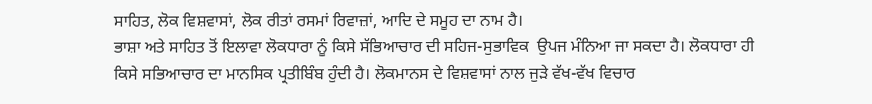ਸਾਹਿਤ, ਲੋਕ ਵਿਸ਼ਵਾਸਾਂ, ਲੋਕ ਰੀਤਾਂ ਰਸਮਾਂ ਰਿਵਾਜ਼ਾਂ, ਆਦਿ ਦੇ ਸਮੂਹ ਦਾ ਨਾਮ ਹੈ।
ਭਾਸ਼ਾ ਅਤੇ ਸਾਹਿਤ ਤੋਂ ਇਲਾਵਾ ਲੋਕਧਾਰਾ ਨੂੰ ਕਿਸੇ ਸੱਭਿਆਚਾਰ ਦੀ ਸਹਿਜ-ਸੁਭਾਵਿਕ  ਉਪਜ ਮੰਨਿਆ ਜਾ ਸਕਦਾ ਹੈ। ਲੋਕਧਾਰਾ ਹੀ ਕਿਸੇ ਸਭਿਆਚਾਰ ਦਾ ਮਾਨਸਿਕ ਪ੍ਰਤੀਬਿੰਬ ਹੁੰਦੀ ਹੈ। ਲੋਕਮਾਨਸ ਦੇ ਵਿਸ਼ਵਾਸਾਂ ਨਾਲ ਜੁੜੇ ਵੱਖ-ਵੱਖ ਵਿਚਾਰ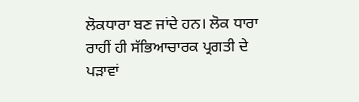ਲੋਕਧਾਰਾ ਬਣ ਜਾਂਦੇ ਹਨ। ਲੋਕ ਧਾਰਾ ਰਾਹੀਂ ਹੀ ਸੱਭਿਆਚਾਰਕ ਪ੍ਰਗਤੀ ਦੇ ਪੜਾਵਾਂ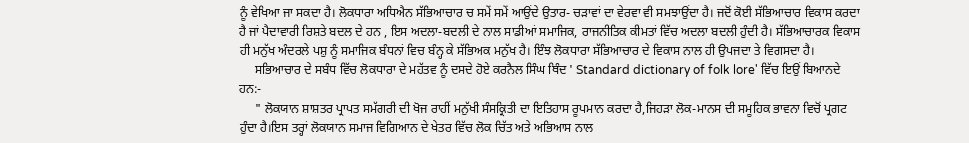ਨੂੰ ਵੇਖਿਆ ਜਾ ਸਕਦਾ ਹੈ। ਲੋਕਧਾਰਾ ਅਧਿਐਨ ਸੱਭਿਆਚਾਰ ਚ ਸਮੇਂ ਸਮੇਂ ਆਉਂਦੇ ਉਤਾਰ- ਚੜਾਵਾਂ ਦਾ ਵੇਰਵਾ ਵੀ ਸਮਝਾਉਂਦਾ ਹੈ। ਜਦੋਂ ਕੋਈ ਸੱਭਿਆਚਾਰ ਵਿਕਾਸ ਕਰਦਾ ਹੈ ਜਾਂ ਪੈਦਾਵਾਰੀ ਰਿਸ਼ਤੇ ਬਦਲ ਦੇ ਹਨ , ਇਸ ਅਦਲਾ-ਬਦਲੀ ਦੇ ਨਾਲ ਸਾਡੀਆਂ ਸਮਾਜਿਕ, ਰਾਜਨੀਤਿਕ ਕੀਮਤਾਂ ਵਿੱਚ ਅਦਲਾ ਬਦਲੀ ਹੁੰਦੀ ਹੈ। ਸੱਭਿਆਚਾਰਕ ਵਿਕਾਸ ਹੀ ਮਨੁੱਖ ਅੰਦਰਲੇ ਪਸ਼ੁ ਨੂੰ ਸਮਾਜਿਕ ਬੰਧਨਾਂ ਵਿਚ ਬੰਨ੍ਹ ਕੇ ਸੱਭਿਅਕ ਮਨੁੱਖ ਹੈ। ਇੰਝ ਲੋਕਧਾਰਾ ਸੱਭਿਆਚਾਰ ਦੇ ਵਿਕਾਸ ਨਾਲ ਹੀ ਉਪਜਦਾ ਤੇ ਵਿਗਸਦਾ ਹੈ।
     ਸਭਿਆਚਾਰ ਦੇ ਸਬੰਧ ਵਿੱਚ ਲੋਕਧਾਰਾ ਦੇ ਮਹੱਤਵ ਨੂੰ ਦਸਦੇ ਹੋਏ ਕਰਨੈਲ ਸਿੰਘ ਥਿੰਦ ' Standard dictionary of folk lore' ਵਿੱਚ ਇਉਂ ਬਿਆਨਦੇ ਹਨ:-
     " ਲੋਕਯਾਨ ਸ਼ਾਸ਼ਤਰ ਪ੍ਰਾਪਤ ਸਮੱਗਰੀ ਦੀ ਖੋਜ ਰਾਹੀਂ ਮਨੁੱਖੀ ਸੰਸਕ੍ਰਿਤੀ ਦਾ ਇਤਿਹਾਸ ਰੂਪਮਾਨ ਕਰਦਾ ਹੈ,ਜਿਹੜਾ ਲੋਕ-ਮਾਨਸ ਦੀ ਸਮੂਹਿਕ ਭਾਵਨਾ ਵਿਚੋਂ ਪ੍ਰਗਟ ਹੁੰਦਾ ਹੈ।ਇਸ ਤਰ੍ਹਾਂ ਲੋਕਯਾਨ ਸਮਾਜ ਵਿਗਿਆਨ ਦੇ ਖੇਤਰ ਵਿੱਚ ਲੋਕ ਚਿੱਤ ਅਤੇ ਅਭਿਆਸ ਨਾਲ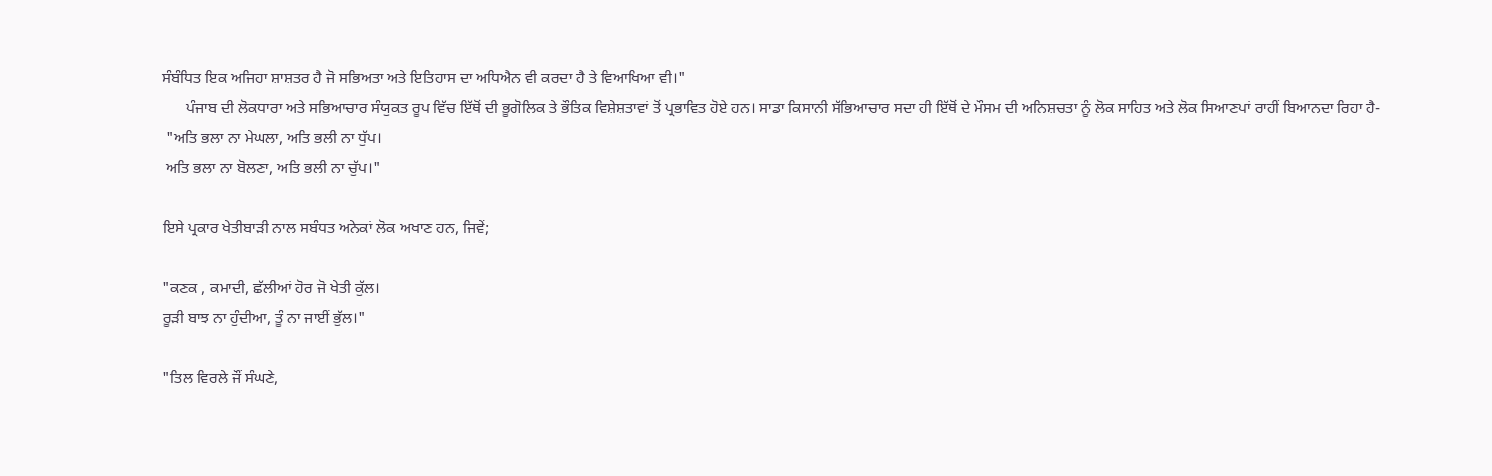ਸੰਬੰਧਿਤ ਇਕ ਅਜਿਹਾ ਸ਼ਾਸ਼ਤਰ ਹੈ ਜੋ ਸਭਿਅਤਾ ਅਤੇ ਇਤਿਹਾਸ ਦਾ ਅਧਿਐਨ ਵੀ ਕਰਦਾ ਹੈ ਤੇ ਵਿਆਖਿਆ ਵੀ।"
      ਪੰਜਾਬ ਦੀ ਲੋਕਧਾਰਾ ਅਤੇ ਸਭਿਆਚਾਰ ਸੰਯੁਕਤ ਰੂਪ ਵਿੱਚ ਇੱਥੋਂ ਦੀ ਭੂਗੋਲਿਕ ਤੇ ਭੌਤਿਕ ਵਿਸ਼ੇਸ਼ਤਾਵਾਂ ਤੋਂ ਪ੍ਰਭਾਵਿਤ ਹੋਏ ਹਨ। ਸਾਡਾ ਕਿਸਾਨੀ ਸੱਭਿਆਚਾਰ ਸਦਾ ਹੀ ਇੱਥੋਂ ਦੇ ਮੌਸਮ ਦੀ ਅਨਿਸ਼ਚਤਾ ਨੂੰ ਲੋਕ ਸਾਹਿਤ ਅਤੇ ਲੋਕ ਸਿਆਣਪਾਂ ਰਾਹੀਂ ਬਿਆਨਦਾ ਰਿਹਾ ਹੈ-
 "ਅਤਿ ਭਲਾ ਨਾ ਮੇਘਲਾ, ਅਤਿ ਭਲੀ ਨਾ ਧੁੱਪ।
 ਅਤਿ ਭਲਾ ਨਾ ਬੋਲਣਾ, ਅਤਿ ਭਲੀ ਨਾ ਚੁੱਪ।"

ਇਸੇ ਪ੍ਰਕਾਰ ਖੇਤੀਬਾੜੀ ਨਾਲ ਸਬੰਧਤ ਅਨੇਕਾਂ ਲੋਕ ਅਖਾਣ ਹਨ, ਜਿਵੇਂ;

"ਕਣਕ , ਕਮਾਦੀ, ਛੱਲੀਆਂ ਹੋਰ ਜੋ ਖੇਤੀ ਕੁੱਲ।
ਰੂੜੀ ਬਾਝ ਨਾ ਹੁੰਦੀਆ, ਤੂੰ ਨਾ ਜਾਈਂ ਭੁੱਲ।"

"ਤਿਲ ਵਿਰਲੇ ਜੌਂ ਸੰਘਣੇ,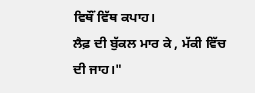ਵਿਥੌਂ ਵਿੱਥ ਕਪਾਹ।
ਲੈਫ਼ ਦੀ ਬੁੱਕਲ ਮਾਰ ਕੇ , ਮੱਕੀ ਵਿੱਚ ਦੀ ਜਾਹ।"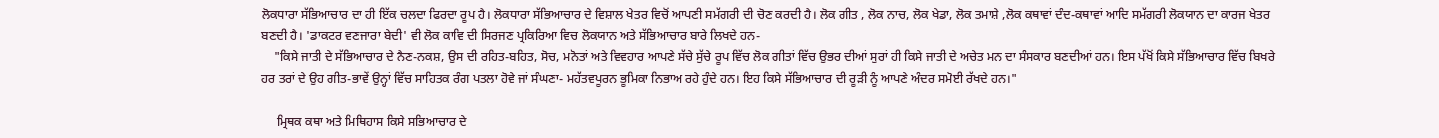ਲੋਕਧਾਰਾ ਸੱਭਿਆਚਾਰ ਦਾ ਹੀ ਇੱਕ ਚਲਦਾ ਫਿਰਦਾ ਰੂਪ ਹੈ। ਲੋਕਧਾਰਾ ਸੱਭਿਆਚਾਰ ਦੇ ਵਿਸ਼ਾਲ ਖੇਤਰ ਵਿਚੋਂ ਆਪਣੀ ਸਮੱਗਰੀ ਦੀ ਚੋਣ ਕਰਦੀ ਹੈ। ਲੋਕ ਗੀਤ , ਲੋਕ ਨਾਚ, ਲੋਕ ਖੇਡਾ, ਲੋਕ ਤਮਾਸ਼ੇ ,ਲੋਕ ਕਥਾਵਾਂ ਦੰਦ-ਕਥਾਵਾਂ ਆਦਿ ਸਮੱਗਰੀ ਲੋਕਯਾਨ ਦਾ ਕਾਰਜ ਖੇਤਰ ਬਣਦੀ ਹੈ। 'ਡਾਕਟਰ ਵਣਜਾਰਾ ਬੇਦੀ' ਵੀ ਲੋਕ ਕਾਵਿ ਦੀ ਸਿਰਜਣ ਪ੍ਰਕਿਰਿਆ ਵਿਚ ਲੋਕਯਾਨ ਅਤੇ ਸੱਭਿਆਚਾਰ ਬਾਰੇ ਲਿਖਦੇ ਹਨ-
    "ਕਿਸੇ ਜਾਤੀ ਦੇ ਸੱਭਿਆਚਾਰ ਦੇ ਨੈਣ-ਨਕਸ਼, ਉਸ ਦੀ ਰਹਿਤ-ਬਹਿਤ, ਸੋਚ, ਮਨੋਤਾਂ ਅਤੇ ਵਿਵਹਾਰ ਆਪਣੇ ਸੱਚੇ ਸੁੱਚੇ ਰੂਪ ਵਿੱਚ ਲੋਕ ਗੀਤਾਂ ਵਿੱਚ ਉਭਰ ਦੀਆਂ ਸੁਰਾਂ ਹੀ ਕਿਸੇ ਜਾਤੀ ਦੇ ਅਚੇਤ ਮਨ ਦਾ ਸੰਸਕਾਰ ਬਣਦੀਆਂ ਹਨ। ਇਸ ਪੱਖੋਂ ਕਿਸੇ ਸੱਭਿਆਚਾਰ ਵਿੱਚ ਬਿਖਰੇ ਹਰ ਤਰਾਂ ਦੇ ਉਹ ਗੀਤ-ਭਾਵੇਂ ਉਨ੍ਹਾਂ ਵਿੱਚ ਸਾਹਿਤਕ ਰੰਗ ਪਤਲਾ ਹੋਵੇ ਜਾਂ ਸੰਘਣਾ- ਮਹੱਤਵਪੂਰਨ ਭੂਮਿਕਾ ਨਿਭਾਅ ਰਹੇ ਹੁੰਦੇ ਹਨ। ਇਹ ਕਿਸੇ ਸੱਭਿਆਚਾਰ ਦੀ ਰੂੜੀ ਨੂੰ ਆਪਣੇ ਅੰਦਰ ਸਮੋਈ ਰੱਖਦੇ ਹਨ।"

     ਮ੍ਰਿਥਕ ਕਥਾ ਅਤੇ ਮਿਥਿਹਾਸ ਕਿਸੇ ਸਭਿਆਚਾਰ ਦੇ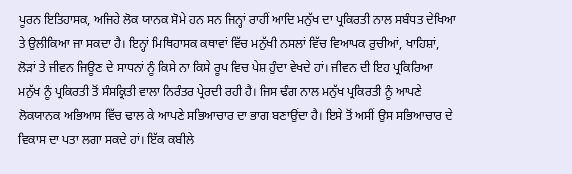ਪੂਰਨ ਇਤਿਹਾਸਕ, ਅਜਿਹੇ ਲੋਕ ਯਾਨਕ ਸੋਮੇ ਹਨ ਸਨ ਜਿਨ੍ਹਾਂ ਰਾਹੀਂ ਆਦਿ ਮਨੁੱਖ ਦਾ ਪ੍ਰਕਿਰਤੀ ਨਾਲ ਸਬੰਧਤ ਦੇਖਿਆ ਤੇ ਉਲੀਕਿਆ ਜਾ ਸਕਦਾ ਹੈ। ਇਨ੍ਹਾਂ ਮਿਥਿਹਾਸਕ ਕਥਾਵਾਂ ਵਿੱਚ ਮਨੁੱਖੀ ਨਸਲਾਂ ਵਿੱਚ ਵਿਆਪਕ ਰੁਚੀਆਂ, ਖਾਹਿਸ਼ਾਂ, ਲੋੜਾਂ ਤੇ ਜੀਵਨ ਜਿਊਣ ਦੇ ਸਾਧਨਾਂ ਨੂੰ ਕਿਸੇ ਨਾ ਕਿਸੇ ਰੂਪ ਵਿਚ ਪੇਸ਼ ਹੁੰਦਾ ਵੇਖਦੇ ਹਾਂ। ਜੀਵਨ ਦੀ ਇਹ ਪ੍ਰਕਿਰਿਆ ਮਨੁੱਖ ਨੂੰ ਪ੍ਰਕਿਰਤੀ ਤੋਂ ਸੰਸਕ੍ਰਿਤੀ ਵਾਲਾ ਨਿਰੰਤਰ ਪ੍ਰੇਰਦੀ ਰਹੀ ਹੈ। ਜਿਸ ਢੰਗ ਨਾਲ ਮਨੁੱਖ ਪ੍ਰਕਿਰਤੀ ਨੂੰ ਆਪਣੇ ਲੋਕਯਾਨਕ ਅਭਿਆਸ ਵਿੱਚ ਢਾਲ ਕੇ ਆਪਣੇ ਸਭਿਆਚਾਰ ਦਾ ਭਾਗ ਬਣਾਉਂਦਾ ਹੈ। ਇਸੇ ਤੋਂ ਅਸੀਂ ਉਸ ਸਭਿਆਚਾਰ ਦੇ ਵਿਕਾਸ ਦਾ ਪਤਾ ਲਗਾ ਸਕਦੇ ਹਾਂ। ਇੱਕ ਕਬੀਲੇ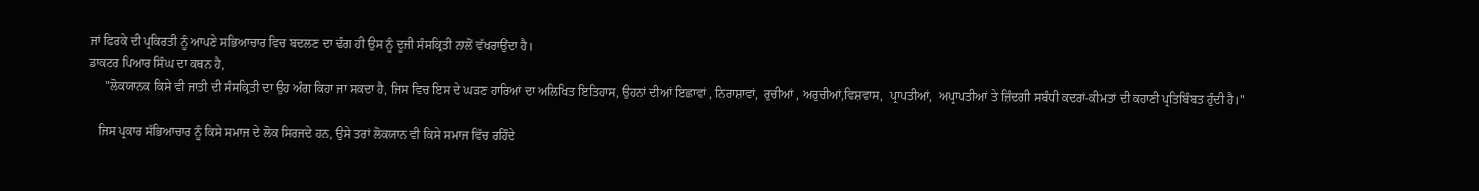ਜਾਂ ਫਿਰਕੇ ਦੀ ਪ੍ਰਕਿਰਤੀ ਨੂੰ ਆਪਣੇ ਸਭਿਆਚਾਰ ਵਿਚ ਬਦਲਣ ਦਾ ਢੰਗ ਹੀ ਉਸ ਨੂੰ ਦੂਜੀ ਸੰਸਕ੍ਰਿਤੀ ਨਾਲੋਂ ਵੱਖਰਾਉਂਦਾ ਹੈ।
ਡਾਕਟਰ ਪਿਆਰ ਸਿੰਘ ਦਾ ਕਥਨ ਹੈ,
     "ਲੋਕਯਾਨਕ ਕਿਸੇ ਵੀ ਜਾਤੀ ਦੀ ਸੰਸਕ੍ਰਿਤੀ ਦਾ ਉਹ ਅੰਗ ਕਿਹਾ ਜਾ ਸਕਦਾ ਹੈ, ਜਿਸ ਵਿਚ ਇਸ ਦੇ ਘੜਣ ਹਾਰਿਆਂ ਦਾ ਅਲਿਖਿਤ ਇਤਿਹਾਸ, ਉਹਨਾਂ ਦੀਆਂ ਇਛਾਵਾਂ , ਨਿਰਾਸ਼ਾਵਾਂ,  ਰੁਚੀਆਂ , ਅਰੁਚੀਆਂ,ਵਿਸ਼ਵਾਸ,  ਪ੍ਰਾਪਤੀਆਂ,  ਅਪ੍ਰਾਪਤੀਆਂ ਤੇ ਜ਼ਿੰਦਗੀ ਸਬੰਧੀ ਕਦਰਾਂ-ਕੀਮਤਾਂ ਦੀ ਕਹਾਣੀ ਪ੍ਰਤਿਬਿੰਬਤ ਹੁੰਦੀ ਹੈ।"

   ਜਿਸ ਪ੍ਰਕਾਰ ਸੱਭਿਆਚਾਰ ਨੂੰ ਕਿਸੇ ਸਮਾਜ ਦੇ ਲੋਕ ਸਿਰਜਦੇ ਹਨ, ਉਸੇ ਤਰਾਂ ਲੋਕਯਾਨ ਵੀ ਕਿਸੇ ਸਮਾਜ ਵਿੱਚ ਰਹਿੰਦੇ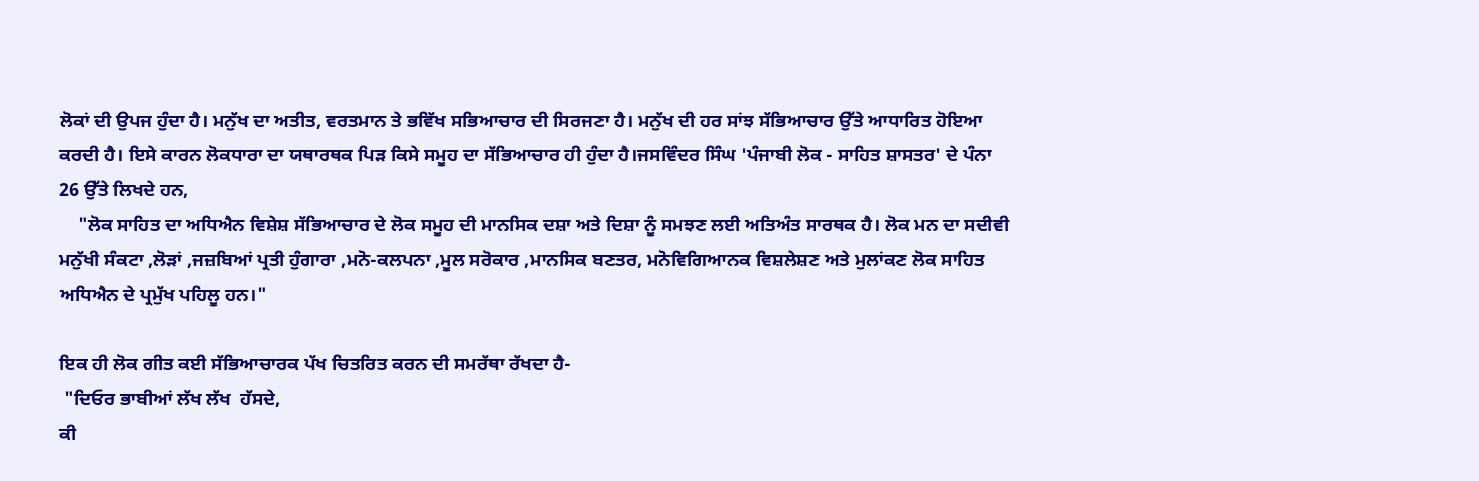ਲੋਕਾਂ ਦੀ ਉਪਜ ਹੁੰਦਾ ਹੈ। ਮਨੁੱਖ ਦਾ ਅਤੀਤ, ਵਰਤਮਾਨ ਤੇ ਭਵਿੱਖ ਸਭਿਆਚਾਰ ਦੀ ਸਿਰਜਣਾ ਹੈ। ਮਨੁੱਖ ਦੀ ਹਰ ਸਾਂਝ ਸੱਭਿਆਚਾਰ ਉੱਤੇ ਆਧਾਰਿਤ ਹੋਇਆ ਕਰਦੀ ਹੈ। ਇਸੇ ਕਾਰਨ ਲੋਕਧਾਰਾ ਦਾ ਯਥਾਰਥਕ ਪਿੜ ਕਿਸੇ ਸਮੂਹ ਦਾ ਸੱਭਿਆਚਾਰ ਹੀ ਹੁੰਦਾ ਹੈ।ਜਸਵਿੰਦਰ ਸਿੰਘ 'ਪੰਜਾਬੀ ਲੋਕ - ਸਾਹਿਤ ਸ਼ਾਸਤਰ' ਦੇ ਪੰਨਾ 26 ਉੱਤੇ ਲਿਖਦੇ ਹਨ,
    "ਲੋਕ ਸਾਹਿਤ ਦਾ ਅਧਿਐਨ ਵਿਸ਼ੇਸ਼ ਸੱਭਿਆਚਾਰ ਦੇ ਲੋਕ ਸਮੂਹ ਦੀ ਮਾਨਸਿਕ ਦਸ਼ਾ ਅਤੇ ਦਿਸ਼ਾ ਨੂੰ ਸਮਝਣ ਲਈ ਅਤਿਅੰਤ ਸਾਰਥਕ ਹੈ। ਲੋਕ ਮਨ ਦਾ ਸਦੀਵੀ ਮਨੁੱਖੀ ਸੰਕਟਾ ,ਲੋੜਾਂ ,ਜਜ਼ਬਿਆਂ ਪ੍ਰਤੀ ਹੁੰਗਾਰਾ ,ਮਨੋ-ਕਲਪਨਾ ,ਮੂਲ ਸਰੋਕਾਰ ,ਮਾਨਸਿਕ ਬਣਤਰ, ਮਨੋਵਿਗਿਆਨਕ ਵਿਸ਼ਲੇਸ਼ਣ ਅਤੇ ਮੁਲਾਂਕਣ ਲੋਕ ਸਾਹਿਤ ਅਧਿਐਨ ਦੇ ਪ੍ਰਮੁੱਖ ਪਹਿਲੂ ਹਨ।"

ਇਕ ਹੀ ਲੋਕ ਗੀਤ ਕਈ ਸੱਭਿਆਚਾਰਕ ਪੱਖ ਚਿਤਰਿਤ ਕਰਨ ਦੀ ਸਮਰੱਥਾ ਰੱਖਦਾ ਹੈ-
 "ਦਿਓਰ ਭਾਬੀਆਂ ਲੱਖ ਲੱਖ  ਹੱਸਦੇ,
ਕੀ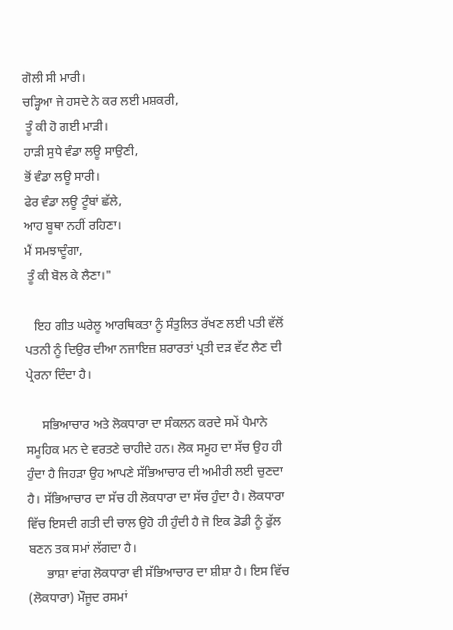ਗੋਲੀ ਸੀ ਮਾਰੀ।
ਚੜ੍ਹਿਆ ਜੇ ਹਸਦੇ ਨੇ ਕਰ ਲਈ ਮਸ਼ਕਰੀ,
 ਤੂੰ ਕੀ ਹੋ ਗਈ ਮਾੜੀ।
ਹਾੜੀ ਸੁਧੇ ਵੰਡਾ ਲਊ ਸਾਉਣੀ,
ਭੋਂ ਵੰਡਾ ਲਊ ਸਾਰੀ।
ਫੇਰ ਵੰਡਾ ਲਊ ਟੂੰਬਾਂ ਛੱਲੇ,
ਆਹ ਬੂਥਾ ਨਹੀਂ ਰਹਿਣਾ।
ਮੈਂ ਸਮਝਾਦੂੰਗਾ,
 ਤੂੰ ਕੀ ਬੋਲ ਕੇ ਲੈਣਾ।"

   ਇਹ ਗੀਤ ਘਰੇਲੂ ਆਰਥਿਕਤਾ ਨੂੰ ਸੰਤੁਲਿਤ ਰੱਖਣ ਲਈ ਪਤੀ ਵੱਲੋਂ ਪਤਨੀ ਨੂੰ ਦਿਉਰ ਦੀਆ ਨਜਾਇਜ਼ ਸ਼ਰਾਰਤਾਂ ਪ੍ਰਤੀ ਦੜ ਵੱਟ ਲੈਣ ਦੀ ਪ੍ਰੇਰਨਾ ਦਿੰਦਾ ਹੈ।

     ਸਭਿਆਚਾਰ ਅਤੇ ਲੋਕਧਾਰਾ ਦਾ ਸੰਕਲਨ ਕਰਦੇ ਸਮੇਂ ਪੈਮਾਨੇ ਸਮੂਹਿਕ ਮਨ ਦੇ ਵਰਤਣੇ ਚਾਹੀਦੇ ਹਨ। ਲੋਕ ਸਮੂਹ ਦਾ ਸੱਚ ਉਹ ਹੀ ਹੁੰਦਾ ਹੈ ਜਿਹੜਾ ਉਹ ਆਪਣੇ ਸੱਭਿਆਚਾਰ ਦੀ ਅਮੀਰੀ ਲਈ ਚੁਣਦਾ ਹੈ। ਸੱਭਿਆਚਾਰ ਦਾ ਸੱਚ ਹੀ ਲੋਕਧਾਰਾ ਦਾ ਸੱਚ ਹੁੰਦਾ ਹੈ। ਲੋਕਧਾਰਾ ਵਿੱਚ ਇਸਦੀ ਗਤੀ ਦੀ ਚਾਲ ਉਹੋ ਹੀ ਹੁੰਦੀ ਹੈ ਜੋ ਇਕ ਡੋਡੀ ਨੂੰ ਫੁੱਲ ਬਣਨ ਤਕ ਸਮਾਂ ਲੱਗਦਾ ਹੈ।
      ਭਾਸ਼ਾ ਵਾਂਗ ਲੋਕਧਾਰਾ ਵੀ ਸੱਭਿਆਚਾਰ ਦਾ ਸ਼ੀਸ਼ਾ ਹੈ। ਇਸ ਵਿੱਚ (ਲੋਕਧਾਰਾ) ਮੌਜੂਦ ਰਸਮਾਂ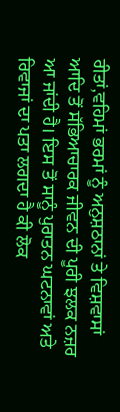ਰੀਤਾਂ,ਵਹਿਮਾਂ ਭਰਮਾਂ ਨੂੰ ਅਨੁਸ਼ਠਾਨਾਂ ਤੇ ਵਿਸ਼ਵਾਸਾਂ ਆਦਿ ਤੋਂ ਸੱਭਿਆਚਾਰਕ ਜੀਵਨ ਦੀ ਪੂਰੀ ਝਲਕ ਨਜ਼ਰ ਆ ਜਾਂਦੀ ਹੈ। ਇਸ ਤੋਂ ਸਾਨੂੰ ਪੁਰਾਤਨ ਘਟਨਾਵਾਂ ਅਤੇ ਰਿਵਾਜਾਂ ਦਾ ਪਤਾ ਲਗਦਾ ਹੈ ਕੀ ਲੋਕ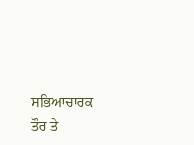ਸਭਿਆਚਾਰਕ ਤੌਰ ਤੇ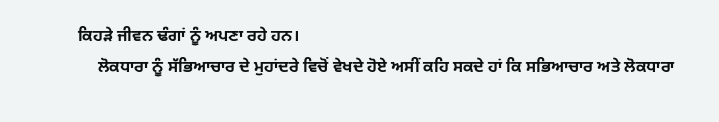ਕਿਹੜੇ ਜੀਵਨ ਢੰਗਾਂ ਨੂੰ ਅਪਣਾ ਰਹੇ ਹਨ।
     ਲੋਕਧਾਰਾ ਨੂੰ ਸੱਭਿਆਚਾਰ ਦੇ ਮੁਹਾਂਦਰੇ ਵਿਚੋਂ ਵੇਖਦੇ ਹੋਏ ਅਸੀਂ ਕਹਿ ਸਕਦੇ ਹਾਂ ਕਿ ਸਭਿਆਚਾਰ ਅਤੇ ਲੋਕਧਾਰਾ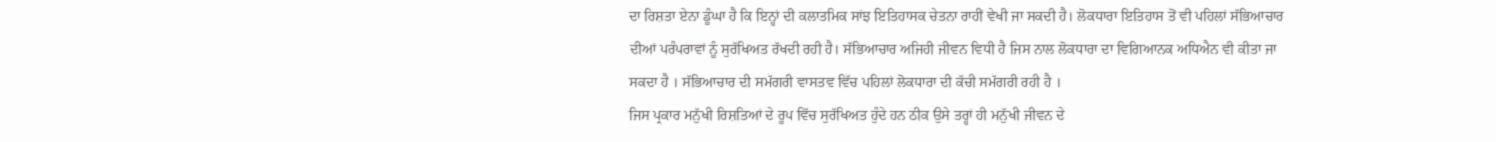ਦਾ ਰਿਸ਼ਤਾ ਏਨਾ ਡੂੰਘਾ ਹੈ ਕਿ ਇਨ੍ਹਾਂ ਦੀ ਕਲਾਤਮਿਕ ਸਾਂਝ ਇਤਿਹਾਸਕ ਚੇਤਨਾ ਰਾਹੀਂ ਵੇਖੀ ਜਾ ਸਕਦੀ ਹੈ। ਲੋਕਧਾਰਾ ਇਤਿਹਾਸ ਤੋਂ ਵੀ ਪਹਿਲਾਂ ਸੱਭਿਆਚਾਰ ਦੀਆਂ ਪਰੰਪਰਾਵਾਂ ਨੂੰ ਸੁਰੱਖਿਅਤ ਰੱਖਦੀ ਰਹੀ ਹੈ। ਸੱਭਿਆਚਾਰ ਅਜਿਹੀ ਜੀਵਨ ਵਿਧੀ ਹੈ ਜਿਸ ਨਾਲ ਲੋਕਧਾਰਾ ਦਾ ਵਿਗਿਆਨਕ ਅਧਿਐਨ ਵੀ ਕੀਤਾ ਜਾ ਸਕਦਾ ਹੈ । ਸੱਭਿਆਚਾਰ ਦੀ ਸਮੱਗਰੀ ਵਾਸਤਵ ਵਿੱਚ ਪਹਿਲਾਂ ਲੋਕਧਾਰਾ ਦੀ ਕੱਚੀ ਸਮੱਗਰੀ ਰਹੀ ਹੈ ।
ਜਿਸ ਪ੍ਰਕਾਰ ਮਨੁੱਖੀ ਰਿਸ਼ਤਿਆਂ ਦੇ ਰੂਪ ਵਿੱਚ ਸੁਰੱਖਿਅਤ ਹੁੰਦੇ ਹਨ ਠੀਕ ਉਸੇ ਤਰ੍ਹਾਂ ਹੀ ਮਨੁੱਖੀ ਜੀਵਨ ਦੇ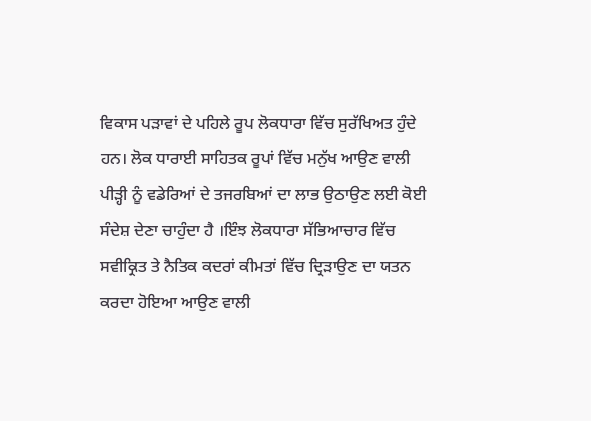ਵਿਕਾਸ ਪੜਾਵਾਂ ਦੇ ਪਹਿਲੇ ਰੂਪ ਲੋਕਧਾਰਾ ਵਿੱਚ ਸੁਰੱਖਿਅਤ ਹੁੰਦੇ ਹਨ। ਲੋਕ ਧਾਰਾਈ ਸਾਹਿਤਕ ਰੂਪਾਂ ਵਿੱਚ ਮਨੁੱਖ ਆਉਣ ਵਾਲੀ ਪੀੜ੍ਹੀ ਨੂੰ ਵਡੇਰਿਆਂ ਦੇ ਤਜਰਬਿਆਂ ਦਾ ਲਾਭ ਉਠਾਉਣ ਲਈ ਕੋਈ ਸੰਦੇਸ਼ ਦੇਣਾ ਚਾਹੁੰਦਾ ਹੈ ।ਇੰਝ ਲੋਕਧਾਰਾ ਸੱਭਿਆਚਾਰ ਵਿੱਚ ਸਵੀਕ੍ਰਿਤ ਤੇ ਨੈਤਿਕ ਕਦਰਾਂ ਕੀਮਤਾਂ ਵਿੱਚ ਦ੍ਰਿੜਾਉਣ ਦਾ ਯਤਨ ਕਰਦਾ ਹੋਇਆ ਆਉਣ ਵਾਲੀ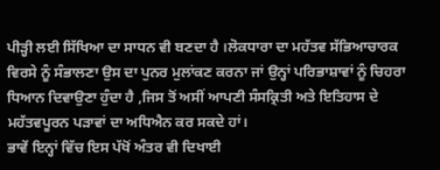ਪੀੜ੍ਹੀ ਲਈ ਸਿੱਖਿਆ ਦਾ ਸਾਧਨ ਵੀ ਬਣਦਾ ਹੈ ।ਲੋਕਧਾਰਾ ਦਾ ਮਹੱਤਵ ਸੱਭਿਆਚਾਰਕ ਵਿਰਸੇ ਨੂੰ ਸੰਭਾਲਣਾ ਉਸ ਦਾ ਪੁਨਰ ਮੁਲਾਂਕਣ ਕਰਨਾ ਜਾਂ ਉਨ੍ਹਾਂ ਪਰਿਭਾਸ਼ਾਵਾਂ ਨੂੰ ਚਿਹਰਾ ਧਿਆਨ ਦਿਵਾਉਣਾ ਹੁੰਦਾ ਹੈ ,ਜਿਸ ਤੋਂ ਅਸੀਂ ਆਪਣੀ ਸੰਸਕ੍ਰਿਤੀ ਅਤੇ ਇਤਿਹਾਸ ਦੇ ਮਹੱਤਵਪੂਰਨ ਪੜਾਵਾਂ ਦਾ ਅਧਿਐਨ ਕਰ ਸਕਦੇ ਹਾਂ।
ਭਾਵੇਂ ਇਨ੍ਹਾਂ ਵਿੱਚ ਇਸ ਪੱਖੋਂ ਅੰਤਰ ਵੀ ਦਿਖਾਈ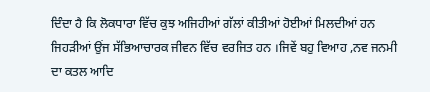ਦਿੰਦਾ ਹੈ ਕਿ ਲੋਕਧਾਰਾ ਵਿੱਚ ਕੁਝ ਅਜਿਹੀਆਂ ਗੱਲਾਂ ਕੀਤੀਆਂ ਹੋਈਆਂ ਮਿਲਦੀਆਂ ਹਨ ਜਿਹੜੀਆਂ ਉਂਜ ਸੱਭਿਆਚਾਰਕ ਜੀਵਨ ਵਿੱਚ ਵਰਜਿਤ ਹਨ ।ਜਿਵੇਂ ਬਹੁ ਵਿਆਹ ,ਨਵ ਜਨਮੀ ਦਾ ਕਤਲ ਆਦਿ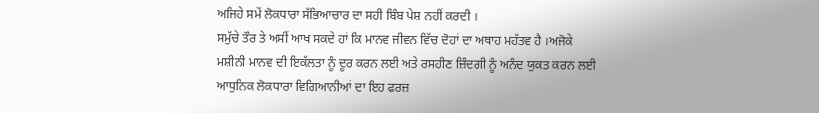ਅਜਿਹੇ ਸਮੇਂ ਲੋਕਧਾਰਾ ਸੱਭਿਆਚਾਰ ਦਾ ਸਹੀ ਬਿੰਬ ਪੇਸ਼ ਨਹੀਂ ਕਰਦੀ ।
ਸਮੁੱਚੇ ਤੌਰ ਤੇ ਅਸੀਂ ਆਖ ਸਕਦੇ ਹਾਂ ਕਿ ਮਾਨਵ ਜੀਵਨ ਵਿੱਚ ਦੋਹਾਂ ਦਾ ਅਥਾਹ ਮਹੱਤਵ ਹੈ ।ਅਜੋਕੇ ਮਸ਼ੀਨੀ ਮਾਨਵ ਦੀ ਇਕੱਲਤਾ ਨੂੰ ਦੂਰ ਕਰਨ ਲਈ ਅਤੇ ਰਸਹੀਣ ਜ਼ਿੰਦਗੀ ਨੂੰ ਅਨੰਦ ਯੁਕਤ ਕਰਨ ਲਈ ਆਧੁਨਿਕ ਲੋਕਧਾਰਾ ਵਿਗਿਆਨੀਆਂ ਦਾ ਇਹ ਫਰਜ਼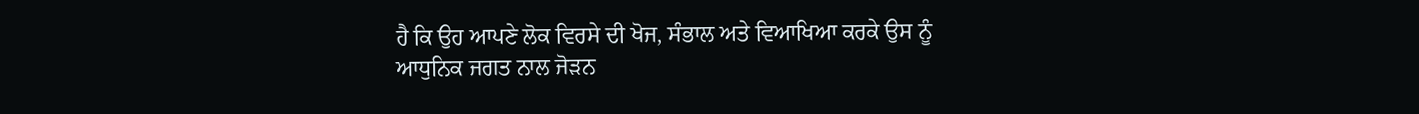ਹੈ ਕਿ ਉਹ ਆਪਣੇ ਲੋਕ ਵਿਰਸੇ ਦੀ ਖੋਜ, ਸੰਭਾਲ ਅਤੇ ਵਿਆਖਿਆ ਕਰਕੇ ਉਸ ਨੂੰ ਆਧੁਨਿਕ ਜਗਤ ਨਾਲ ਜੋੜਨ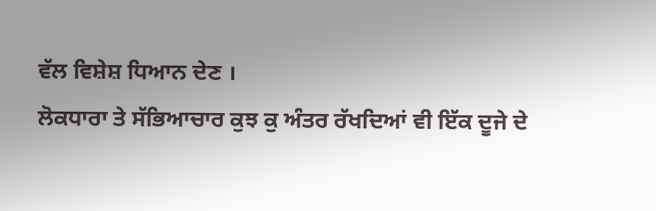ਵੱਲ ਵਿਸ਼ੇਸ਼ ਧਿਆਨ ਦੇਣ ।
ਲੋਕਧਾਰਾ ਤੇ ਸੱਭਿਆਚਾਰ ਕੁਝ ਕੁ ਅੰਤਰ ਰੱਖਦਿਆਂ ਵੀ ਇੱਕ ਦੂਜੇ ਦੇ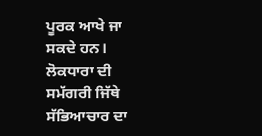ਪੂਰਕ ਆਖੇ ਜਾ ਸਕਦੇ ਹਨ। ਲੋਕਧਾਰਾ ਦੀ ਸਮੱਗਰੀ ਜਿੱਥੇ ਸੱਭਿਆਚਾਰ ਦਾ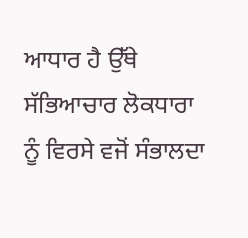ਆਧਾਰ ਹੈ ਉੱਥੇ ਸੱਭਿਆਚਾਰ ਲੋਕਧਾਰਾ ਨੂੰ ਵਿਰਸੇ ਵਜੋਂ ਸੰਭਾਲਦਾ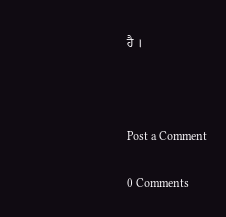ਹੈ ।



Post a Comment

0 Comments